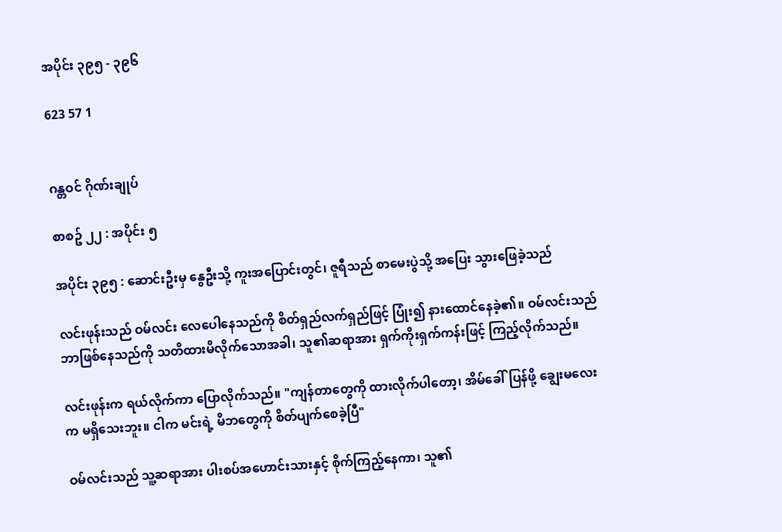အပိုင်း ၃၉၅ - ၃၉၆

623 57 1


ဂန္တဝင် ဂိုဏ်းချုပ်

စာစဥ် ၂၂ : အပိုင်း ၅

အပိုင်း ၃၉၅ : ဆောင်းဦးမှ နွေဦးသို့ ကူးအပြောင်းတွင်၊ ဇူရီသည် စာမေးပွဲသို့ အပြေး သွားဖြေခဲ့သည်

လင်းဖုန်းသည် ဝမ်လင်း လေပေါနေသည်ကို စိတ်ရှည်လက်ရှည်ဖြင့် ပြုံး၍ နားထောင်နေခဲ့၏။ ဝမ်လင်းသည် ဘာဖြစ်နေသည်ကို သတိထားမိလိုက်သောအခါ၊ သူ၏ဆရာအား ရှက်ကိုးရှက်ကန်းဖြင့် ကြည့်လိုက်သည်။

လင်းဖုန်းက ရယ်လိုက်ကာ ပြောလိုက်သည်။ "ကျန်တာတွေကို ထားလိုက်ပါတော့၊ အိမ်ခေါ်ပြန်ဖို့ ချွေးမလေးက မရှိသေးဘူး။ ငါက မင်းရဲ့ မိဘတွေကို စိတ်ပျက်စေခဲ့ပြီ"

ဝမ်လင်းသည် သူ့ဆရာအား ပါးစပ်အဟောင်းသားနှင့် စိုက်ကြည့်နေကာ၊ သူ၏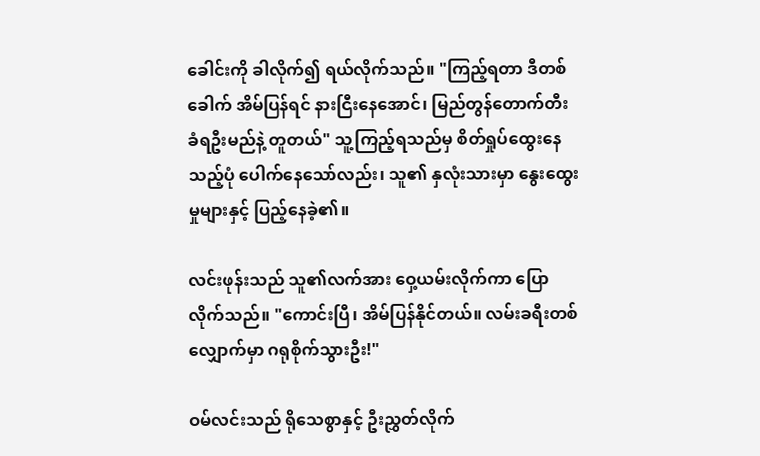ခေါင်းကို ခါလိုက်၍ ရယ်လိုက်သည်။ "ကြည့်ရတာ ဒီတစ်ခေါက် အိမ်ပြန်ရင် နားငြီးနေအောင်၊ မြည်တွန်တောက်တီး ခံရဦးမည်နဲ့ တူတယ်" သူ့ကြည့်ရသည်မှ စိတ်ရှုပ်ထွေးနေသည့်ပုံ ပေါက်နေသော်လည်း၊ သူ၏ နှလုံးသားမှာ နွေးထွေးမှုများနှင့် ပြည့်နေခဲ့၏။

လင်းဖုန်းသည် သူ၏လက်အား ဝှေ့ယမ်းလိုက်ကာ ပြောလိုက်သည်။ "ကောင်းပြီ၊ အိမ်ပြန်နိုင်တယ်။ လမ်းခရီးတစ်လျှောက်မှာ ဂရုစိုက်သွားဦး!"

ဝမ်လင်းသည် ရိုသေစွာနှင့် ဦးညွှတ်လိုက်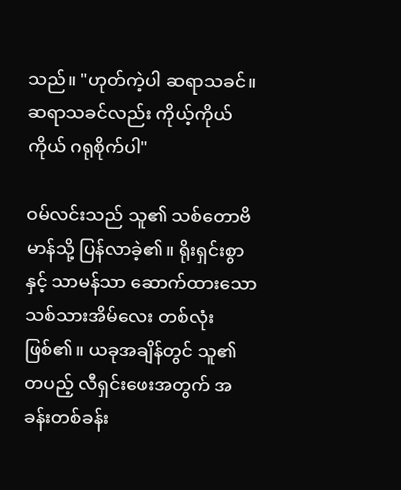သည်။ "ဟုတ်ကဲ့ပါ ဆရာသခင်။ ဆရာသခင်လည်း ကိုယ့်ကိုယ်ကိုယ် ဂရုစိုက်ပါ"

ဝမ်လင်းသည် သူ၏ သစ်တောဗိမာန်သို့ ပြန်လာခဲ့၏။ ရိုးရှင်းစွာနှင့် သာမန်သာ ဆောက်ထားသော သစ်သားအိမ်လေး တစ်လုံးဖြစ်၏။ ယခုအချိန်တွင် သူ၏ တပည့် လီရှင်းဖေးအတွက် အခန်းတစ်ခန်း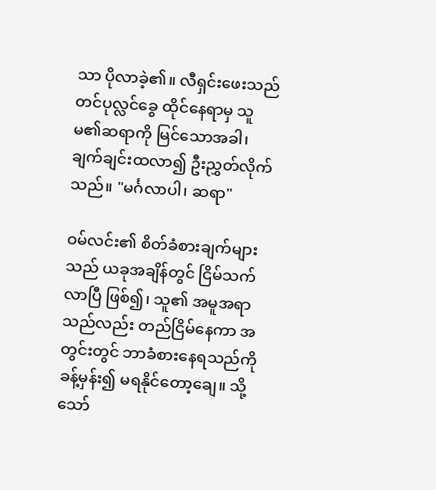သာ ပိုလာခဲ့၏။ လီရှင်းဖေးသည် တင်ပုလ္လင်ခွေ ထိုင်နေရာမှ သူမ၏ဆရာကို မြင်သောအခါ၊ ချက်ချင်းထလာ၍ ဦးညွှတ်လိုက်သည်။ "မင်္ဂလာပါ၊ ဆရာ"

ဝမ်လင်း၏ စိတ်ခံစားချက်များသည် ယခုအချိန်တွင် ငြိမ်သက်လာပြီ ဖြစ်၍၊ သူ၏ အမူအရာသည်လည်း တည်ငြိမ်နေကာ အတွင်းတွင် ဘာခံစားနေရသည်ကို ခန့်မှန်း၍ မရနိုင်တော့ချေ။ သို့သော်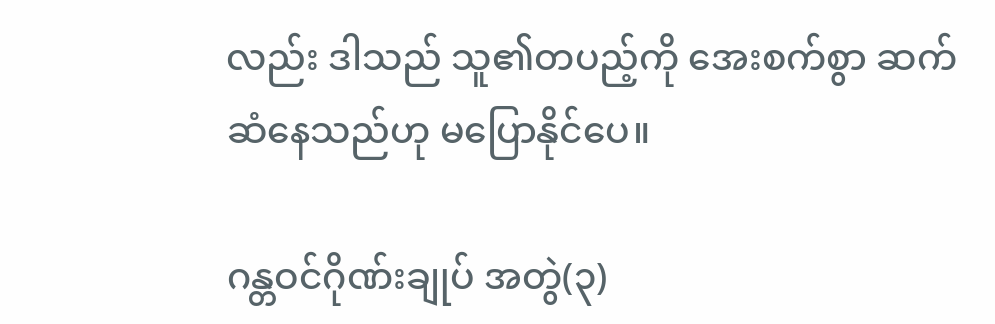လည်း ဒါသည် သူ၏တပည့်ကို အေးစက်စွာ ဆက်ဆံနေသည်ဟု မပြောနိုင်ပေ။

ဂန္တဝင်ဂိုဏ်းချုပ် အတွဲ(၃)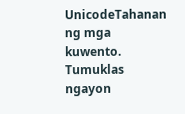UnicodeTahanan ng mga kuwento. Tumuklas ngayon